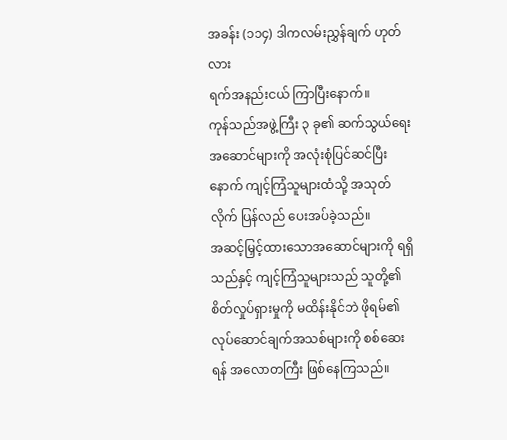အခန်း (၁၁၄) ဒါကလမ်းညွှန်ချက် ဟုတ်လား
ရက်အနည်းငယ် ကြာပြီးနောက်။
ကုန်သည်အဖွဲ့ကြီး ၃ ခု၏ ဆက်သွယ်ရေးအဆောင်များကို အလုံးစုံပြင်ဆင်ပြီးနောက် ကျင့်ကြံသူများထံသို့ အသုတ်လိုက် ပြန်လည် ပေးအပ်ခဲ့သည်။
အဆင့်မြှင့်ထားသောအဆောင်များကို ရရှိသည်နှင့် ကျင့်ကြံသူများသည် သူတို့၏ စိတ်လှုပ်ရှားမှုကို မထိန်းနိုင်ဘဲ ဖိုရမ်၏ လုပ်ဆောင်ချက်အသစ်များကို စစ်ဆေးရန် အလောတကြီး ဖြစ်နေကြသည်။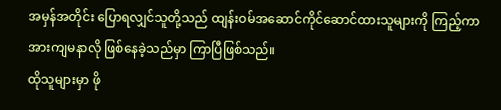အမှန်အတိုင်း ပြောရလျှင်သူတို့သည် ထျန်းဝမ်အဆောင်ကိုင်ဆောင်ထားသူများကို ကြည့်ကာ အားကျမနာလို ဖြစ်နေခဲ့သည်မှာ ကြာပြီဖြစ်သည်။
ထိုသူများမှာ ဖို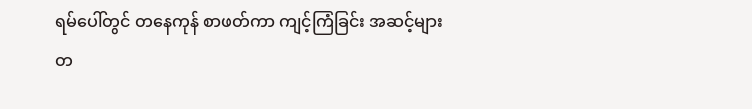ရမ်ပေါ်တွင် တနေကုန် စာဖတ်ကာ ကျင့်ကြံခြင်း အဆင့်များ တ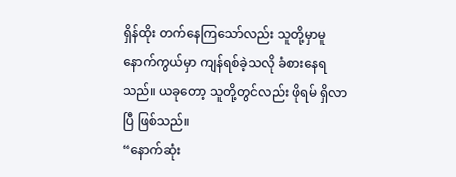ရှိန်ထိုး တက်နေကြသော်လည်း သူတို့မှာမူ နောက်ကွယ်မှာ ကျန်ရစ်ခဲ့သလို ခံစားနေရသည်။ ယခုတော့ သူတို့တွင်လည်း ဖိုရမ် ရှိလာပြီ ဖြစ်သည်။
“နောက်ဆုံး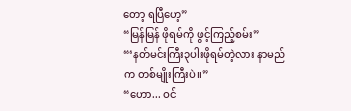တော့ ရပြီဟေ့”
“မြန်မြန် ဖိုရမ်ကို ဖွင့်ကြည့်စမ်း”
“‘နတ်မင်းကြီး၃ပါးဖိုရမ်တဲ့လား နာမည်က တစ်မျိုးကြီးပဲ။”
“ဟော... ဝင်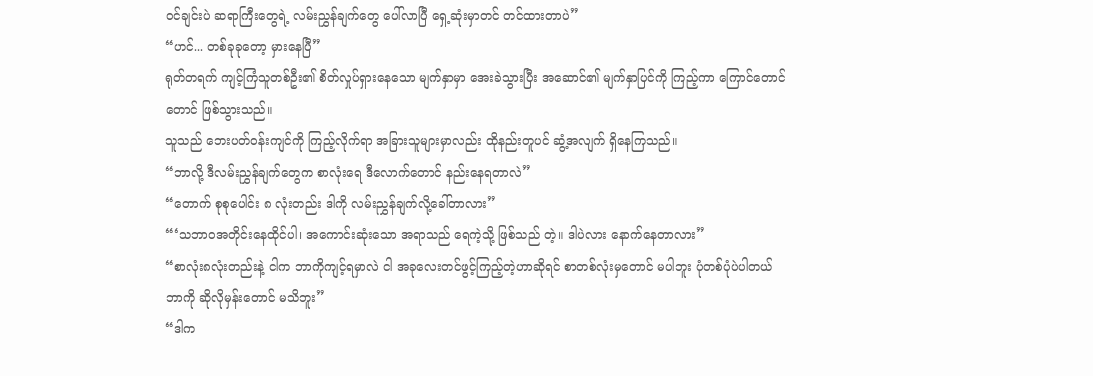ဝင်ချင်းပဲ ဆရာကြီးတွေရဲ့ လမ်းညွှန်ချက်တွေ ပေါ်လာပြီ ရှေ့ဆုံးမှာတင် တင်ထားတာပဲ”
“ဟင်... တစ်ခုခုတော့ မှားနေပြီ”
ရုတ်တရက် ကျင့်ကြံသူတစ်ဦး၏ စိတ်လှုပ်ရှားနေသော မျက်နှာမှာ အေးခဲသွားပြီး အဆောင်၏ မျက်နှာပြင်ကို ကြည့်ကာ ကြောင်တောင်တောင် ဖြစ်သွားသည်။
သူသည် ဘေးပတ်ဝန်းကျင်ကို ကြည့်လိုက်ရာ အခြားသူများမှာလည်း ထိုနည်းတူပင် ဆွံ့အလျက် ရှိနေကြသည်။
“ဘာလို့ ဒီလမ်းညွှန်ချက်တွေက စာလုံးရေ ဒီလောက်တောင် နည်းနေရတာလဲ”
“တောက် စုစုပေါင်း ၈ လုံးတည်း ဒါကို လမ်းညွှန်ချက်လို့ခေါ်တာလား”
“‘သဘာဝအတိုင်းနေထိုင်ပါ၊ အကောင်းဆုံးသော အရာသည် ရေကဲ့သို့ ဖြစ်သည် တဲ့။ ဒါပဲလား နောက်နေတာလား”
“စာလုံး၈လုံးတည်းနဲ့ ငါက ဘာကိုကျင့်ရမှာလဲ ငါ အခုလေးတင်ဖွင့်ကြည့်တဲ့ဟာဆိုရင် စာတစ်လုံးမှတောင် မပါဘူး ပုံတစ်ပုံပဲပါတယ် ဘာကို ဆိုလိုမှန်းတောင် မသိဘူး”
“ဒါက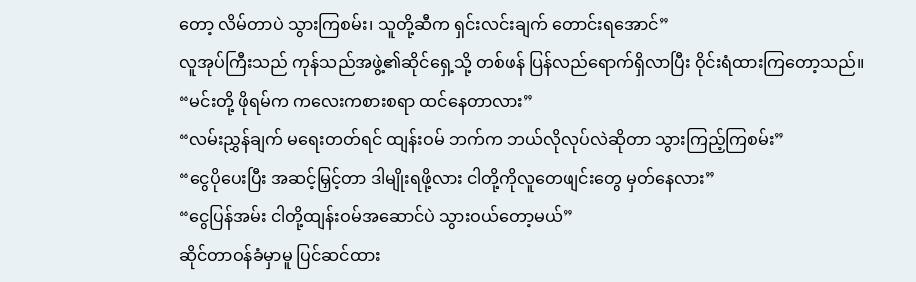တော့ လိမ်တာပဲ သွားကြစမ်း၊ သူတို့ဆီက ရှင်းလင်းချက် တောင်းရအောင်”
လူအုပ်ကြီးသည် ကုန်သည်အဖွဲ့၏ဆိုင်ရှေ့သို့ တစ်ဖန် ပြန်လည်ရောက်ရှိလာပြီး ဝိုင်းရံထားကြတော့သည်။
“မင်းတို့ ဖိုရမ်က ကလေးကစားစရာ ထင်နေတာလား”
“လမ်းညွှန်ချက် မရေးတတ်ရင် ထျန်းဝမ် ဘက်က ဘယ်လိုလုပ်လဲဆိုတာ သွားကြည့်ကြစမ်း”
“ငွေပိုပေးပြီး အဆင့်မြှင့်တာ ဒါမျိုးရဖို့လား ငါတို့ကိုလူတေဖျင်းတွေ မှတ်နေလား”
“ငွေပြန်အမ်း ငါတို့ထျန်းဝမ်အဆောင်ပဲ သွားဝယ်တော့မယ်”
ဆိုင်တာဝန်ခံမှာမူ ပြင်ဆင်ထား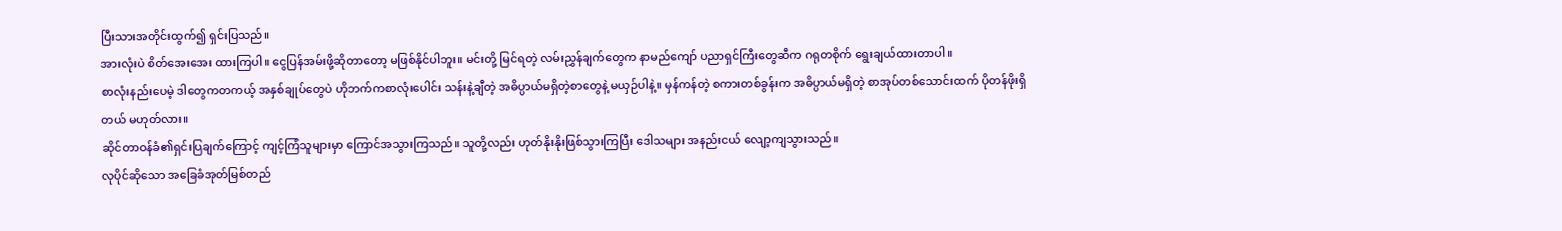ပြီးသားအတိုင်းထွက်၍ ရှင်းပြသည်။
အားလုံးပဲ စိတ်အေးအေး ထားကြပါ။ ငွေပြန်အမ်းဖို့ဆိုတာတော့ မဖြစ်နိုင်ပါဘူး။ မင်းတို့ မြင်ရတဲ့ လမ်းညွှန်ချက်တွေက နာမည်ကျော် ပညာရှင်ကြီးတွေဆီက ဂရုတစိုက် ရွေးချယ်ထားတာပါ။
စာလုံးနည်းပေမဲ့ ဒါတွေကတကယ့် အနှစ်ချုပ်တွေပဲ ဟိုဘက်ကစာလုံးပေါင်း သန်းနဲ့ချီတဲ့ အဓိပ္ပာယ်မရှိတဲ့စာတွေနဲ့ မယှဉ်ပါနဲ့။ မှန်ကန်တဲ့ စကားတစ်ခွန်းက အဓိပ္ပာယ်မရှိတဲ့ စာအုပ်တစ်သောင်းထက် ပိုတန်ဖိုးရှိတယ် မဟုတ်လား။
ဆိုင်တာဝန်ခံ၏ရှင်းပြချက်ကြောင့် ကျင့်ကြံသူများမှာ ကြောင်အသွားကြသည်။ သူတို့လည်း ဟုတ်နိုးနိုးဖြစ်သွားကြပြီး ဒေါသများ အနည်းငယ် လျော့ကျသွားသည်။
လုပိုင်ဆိုသော အခြေခံအုတ်မြစ်တည်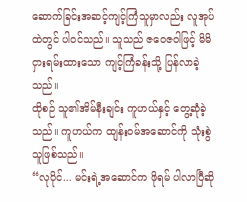ဆောက်ခြင်းအဆင့်ကျင့်ကြံသူမှာလည်း လူအုပ်ထဲတွင် ပါဝင်သည်။ သူသည် ဇဝေဇဝါဖြင့် မိမိငှားရမ်းထားသော ကျင့်ကြံခန်းသို့ ပြန်လာခဲ့သည်။
ထိုစဉ် သူ၏အိမ်နီးချင်း ကူဟယ်နှင့် တွေ့ဆုံခဲ့သည်။ ကူဟယ်က ထျန်းဝမ်အဆောင်ကို သုံးစွဲသူဖြစ်သည်။
“လုပိုင်... မင်းရဲ့အဆောင်က ဖိုရမ် ပါလာပြီဆို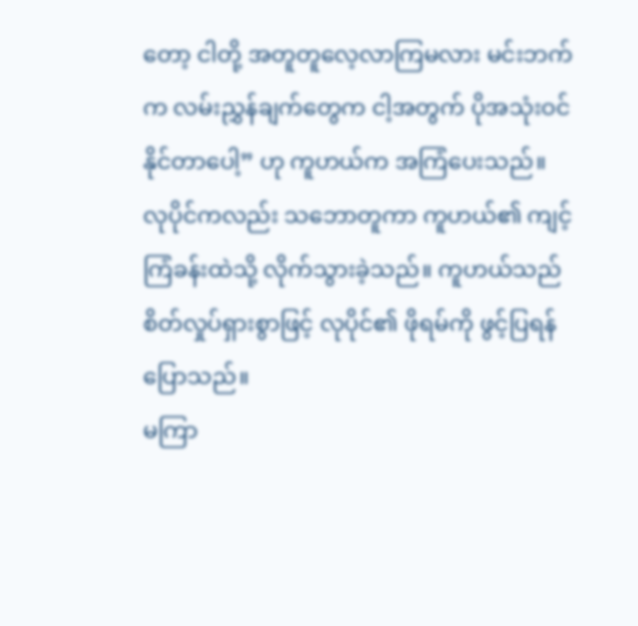တော့ ငါတို့ အတူတူလေ့လာကြမလား မင်းဘက်က လမ်းညွှန်ချက်တွေက ငါ့အတွက် ပိုအသုံးဝင်နိုင်တာပေါ့” ဟု ကူဟယ်က အကြံပေးသည်။
လုပိုင်ကလည်း သဘောတူကာ ကူဟယ်၏ ကျင့်ကြံခန်းထဲသို့ လိုက်သွားခဲ့သည်။ ကူဟယ်သည် စိတ်လှုပ်ရှားစွာဖြင့် လုပိုင်၏ ဖိုရမ်ကို ဖွင့်ပြရန် ပြောသည်။
မကြာ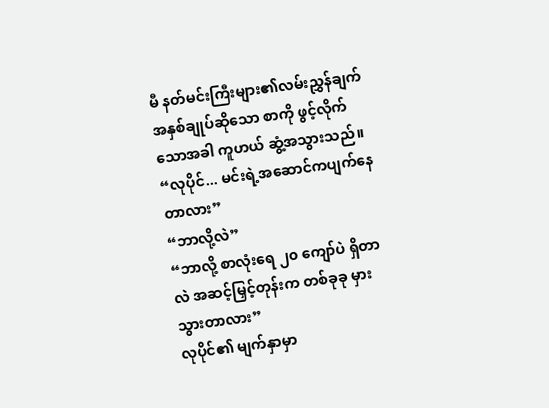မီ နတ်မင်းကြီးများ၏လမ်းညွှန်ချက် အနှစ်ချုပ်ဆိုသော စာကို ဖွင့်လိုက်သောအခါ ကူဟယ် ဆွံ့အသွားသည်။
“လုပိုင်... မင်းရဲ့အဆောင်ကပျက်နေတာလား”
“ဘာလို့လဲ”
“ဘာလို့ စာလုံးရေ ၂၀ ကျော်ပဲ ရှိတာလဲ အဆင့်မြှင့်တုန်းက တစ်ခုခု မှားသွားတာလား”
လုပိုင်၏ မျက်နှာမှာ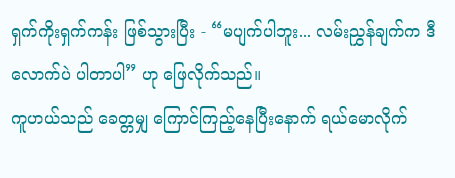ရှက်ကိုးရှက်ကန်း ဖြစ်သွားပြီး - “မပျက်ပါဘူး... လမ်းညွှန်ချက်က ဒီလောက်ပဲ ပါတာပါ” ဟု ဖြေလိုက်သည်။
ကူဟယ်သည် ခေတ္တမျှ ကြောင်ကြည့်နေပြီးနောက် ရယ်မောလိုက်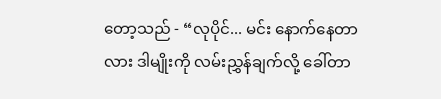တော့သည် - “လုပိုင်... မင်း နောက်နေတာလား ဒါမျိုးကို လမ်းညွှန်ချက်လို့ ခေါ်တာ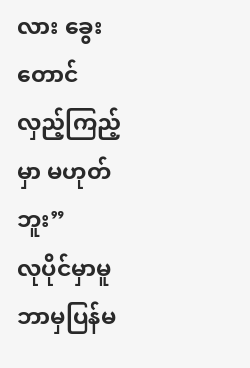လား ခွေးတောင် လှည့်ကြည့်မှာ မဟုတ်ဘူး”
လုပိုင်မှာမူ ဘာမှပြန်မ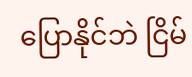ပြောနိုင်ဘဲ ငြိမ်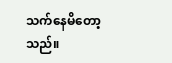သက်နေမိတော့သည်။